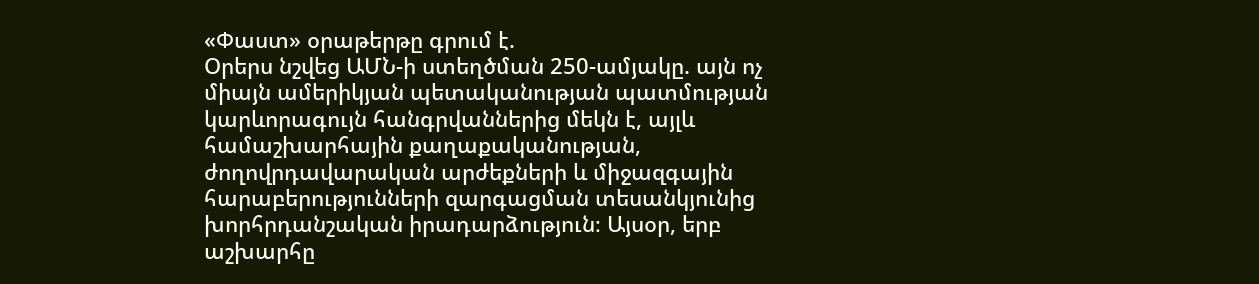«Փաստ» օրաթերթը գրում է.
Օրերս նշվեց ԱՄՆ-ի ստեղծման 250-ամյակը. այն ոչ միայն ամերիկյան պետականության պատմության կարևորագույն հանգրվաններից մեկն է, այլև համաշխարհային քաղաքականության, ժողովրդավարական արժեքների և միջազգային հարաբերությունների զարգացման տեսանկյունից խորհրդանշական իրադարձություն։ Այսօր, երբ աշխարհը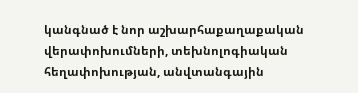կանգնած է նոր աշխարհաքաղաքական վերափոխումների, տեխնոլոգիական հեղափոխության, անվտանգային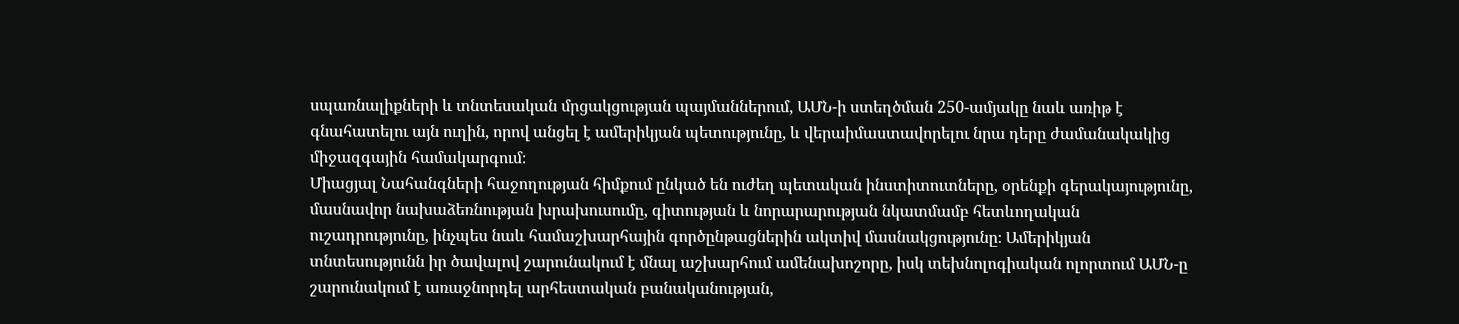սպառնալիքների և տնտեսական մրցակցության պայմաններում, ԱՄՆ-ի ստեղծման 250-ամյակը նաև առիթ է գնահատելու այն ուղին, որով անցել է ամերիկյան պետությունը, և վերաիմաստավորելու նրա դերը ժամանակակից միջազգային համակարգում։
Միացյալ Նահանգների հաջողության հիմքում ընկած են ուժեղ պետական ինստիտուտները, օրենքի գերակայությունը, մասնավոր նախաձեռնության խրախուսումը, գիտության և նորարարության նկատմամբ հետևողական ուշադրությունը, ինչպես նաև համաշխարհային գործընթացներին ակտիվ մասնակցությունը։ Ամերիկյան տնտեսությունն իր ծավալով շարունակում է մնալ աշխարհում ամենախոշորը, իսկ տեխնոլոգիական ոլորտում ԱՄՆ-ը շարունակում է առաջնորդել արհեստական բանականության,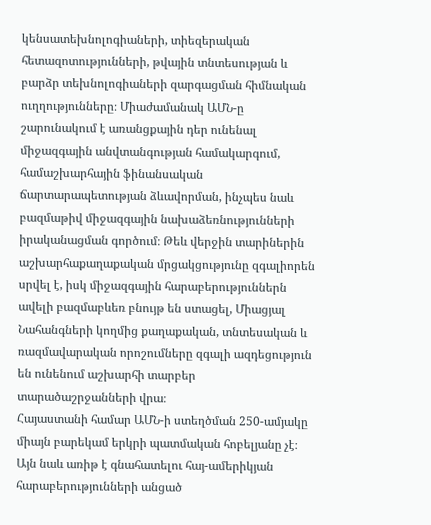կենսատեխնոլոգիաների, տիեզերական հետազոտությունների, թվային տնտեսության և բարձր տեխնոլոգիաների զարգացման հիմնական ուղղությունները։ Միաժամանակ ԱՄՆ-ը շարունակում է առանցքային դեր ունենալ միջազգային անվտանգության համակարգում, համաշխարհային ֆինանսական ճարտարապետության ձևավորման, ինչպես նաև բազմաթիվ միջազգային նախաձեռնությունների իրականացման գործում։ Թեև վերջին տարիներին աշխարհաքաղաքական մրցակցությունը զգալիորեն սրվել է, իսկ միջազգային հարաբերություններն ավելի բազմաբևեռ բնույթ են ստացել, Միացյալ Նահանգների կողմից քաղաքական, տնտեսական և ռազմավարական որոշումները զգալի ազդեցություն են ունենում աշխարհի տարբեր տարածաշրջանների վրա։
Հայաստանի համար ԱՄՆ-ի ստեղծման 250-ամյակը միայն բարեկամ երկրի պատմական հոբելյանը չէ։ Այն նաև առիթ է գնահատելու հայ-ամերիկյան հարաբերությունների անցած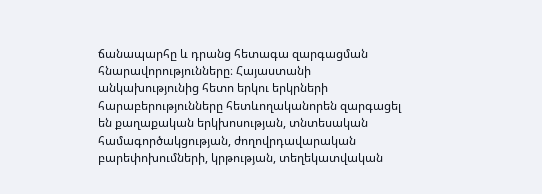ճանապարհը և դրանց հետագա զարգացման հնարավորությունները։ Հայաստանի անկախությունից հետո երկու երկրների հարաբերությունները հետևողականորեն զարգացել են քաղաքական երկխոսության, տնտեսական համագործակցության, ժողովրդավարական բարեփոխումների, կրթության, տեղեկատվական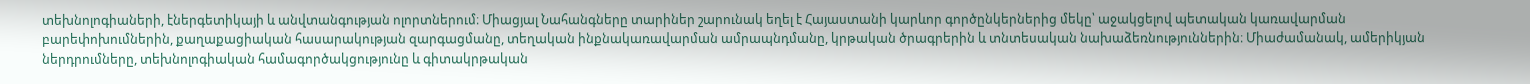տեխնոլոգիաների, էներգետիկայի և անվտանգության ոլորտներում։ Միացյալ Նահանգները տարիներ շարունակ եղել է Հայաստանի կարևոր գործընկերներից մեկը՝ աջակցելով պետական կառավարման բարեփոխումներին, քաղաքացիական հասարակության զարգացմանը, տեղական ինքնակառավարման ամրապնդմանը, կրթական ծրագրերին և տնտեսական նախաձեռնություններին։ Միաժամանակ, ամերիկյան ներդրումները, տեխնոլոգիական համագործակցությունը և գիտակրթական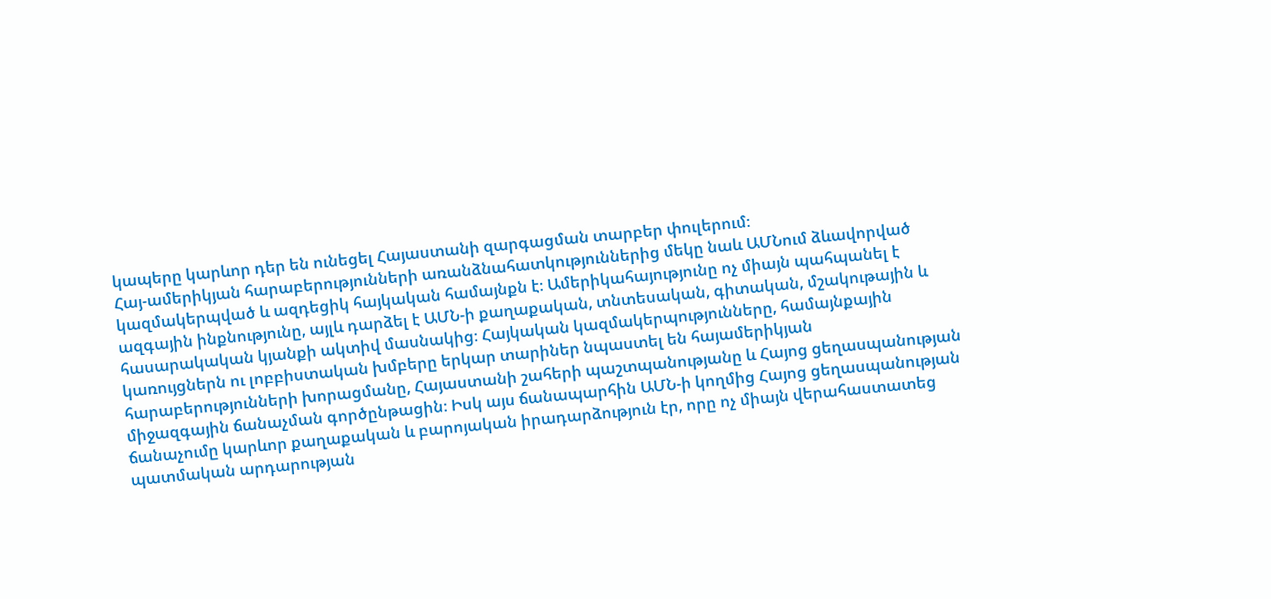կապերը կարևոր դեր են ունեցել Հայաստանի զարգացման տարբեր փուլերում։
Հայ-ամերիկյան հարաբերությունների առանձնահատկություններից մեկը նաև ԱՄՆում ձևավորված կազմակերպված և ազդեցիկ հայկական համայնքն է։ Ամերիկահայությունը ոչ միայն պահպանել է ազգային ինքնությունը, այլև դարձել է ԱՄՆ-ի քաղաքական, տնտեսական, գիտական, մշակութային և հասարակական կյանքի ակտիվ մասնակից։ Հայկական կազմակերպությունները, համայնքային կառույցներն ու լոբբիստական խմբերը երկար տարիներ նպաստել են հայամերիկյան հարաբերությունների խորացմանը, Հայաստանի շահերի պաշտպանությանը և Հայոց ցեղասպանության միջազգային ճանաչման գործընթացին։ Իսկ այս ճանապարհին ԱՄՆ-ի կողմից Հայոց ցեղասպանության ճանաչումը կարևոր քաղաքական և բարոյական իրադարձություն էր, որը ոչ միայն վերահաստատեց պատմական արդարության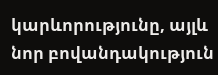կարևորությունը, այլև նոր բովանդակություն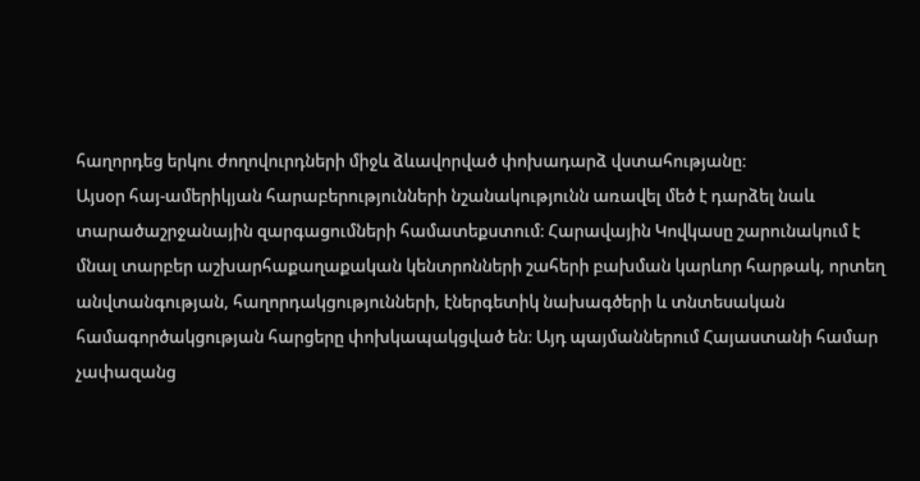հաղորդեց երկու ժողովուրդների միջև ձևավորված փոխադարձ վստահությանը։
Այսօր հայ-ամերիկյան հարաբերությունների նշանակությունն առավել մեծ է դարձել նաև տարածաշրջանային զարգացումների համատեքստում։ Հարավային Կովկասը շարունակում է մնալ տարբեր աշխարհաքաղաքական կենտրոնների շահերի բախման կարևոր հարթակ, որտեղ անվտանգության, հաղորդակցությունների, էներգետիկ նախագծերի և տնտեսական համագործակցության հարցերը փոխկապակցված են։ Այդ պայմաններում Հայաստանի համար չափազանց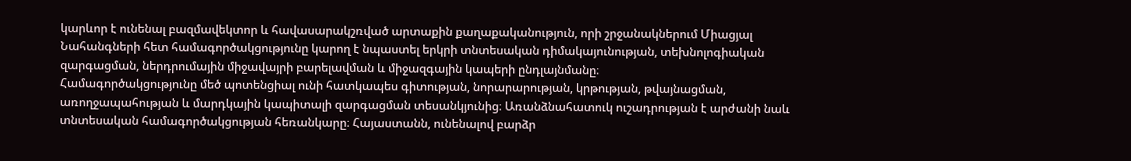կարևոր է ունենալ բազմավեկտոր և հավասարակշռված արտաքին քաղաքականություն, որի շրջանակներում Միացյալ Նահանգների հետ համագործակցությունը կարող է նպաստել երկրի տնտեսական դիմակայունության, տեխնոլոգիական զարգացման, ներդրումային միջավայրի բարելավման և միջազգային կապերի ընդլայնմանը։
Համագործակցությունը մեծ պոտենցիալ ունի հատկապես գիտության, նորարարության, կրթության, թվայնացման, առողջապահության և մարդկային կապիտալի զարգացման տեսանկյունից։ Առանձնահատուկ ուշադրության է արժանի նաև տնտեսական համագործակցության հեռանկարը։ Հայաստանն, ունենալով բարձր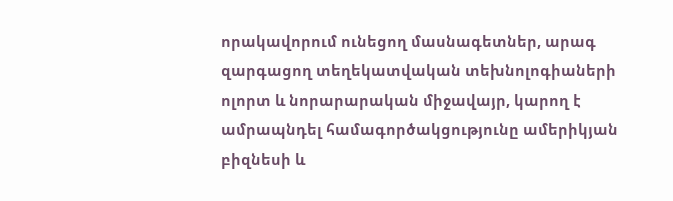որակավորում ունեցող մասնագետներ, արագ զարգացող տեղեկատվական տեխնոլոգիաների ոլորտ և նորարարական միջավայր, կարող է ամրապնդել համագործակցությունը ամերիկյան բիզնեսի և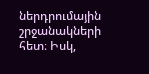ներդրումային շրջանակների հետ։ Իսկ,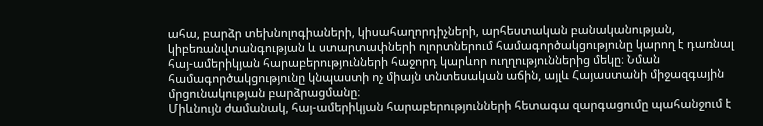ահա, բարձր տեխնոլոգիաների, կիսահաղորդիչների, արհեստական բանականության, կիբեռանվտանգության և ստարտափների ոլորտներում համագործակցությունը կարող է դառնալ հայ-ամերիկյան հարաբերությունների հաջորդ կարևոր ուղղություններից մեկը։ Նման համագործակցությունը կնպաստի ոչ միայն տնտեսական աճին, այլև Հայաստանի միջազգային մրցունակության բարձրացմանը։
Միևնույն ժամանակ, հայ-ամերիկյան հարաբերությունների հետագա զարգացումը պահանջում է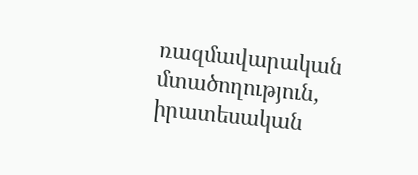ռազմավարական մտածողություն, իրատեսական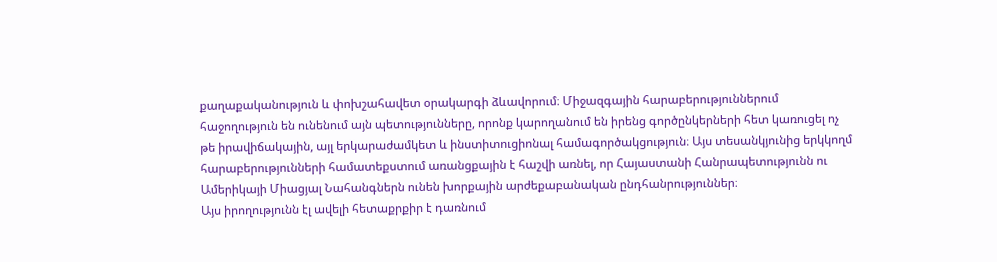քաղաքականություն և փոխշահավետ օրակարգի ձևավորում։ Միջազգային հարաբերություններում հաջողություն են ունենում այն պետությունները, որոնք կարողանում են իրենց գործընկերների հետ կառուցել ոչ թե իրավիճակային, այլ երկարաժամկետ և ինստիտուցիոնալ համագործակցություն։ Այս տեսանկյունից երկկողմ հարաբերությունների համատեքստում առանցքային է հաշվի առնել, որ Հայաստանի Հանրապետությունն ու Ամերիկայի Միացյալ Նահանգներն ունեն խորքային արժեքաբանական ընդհանրություններ։
Այս իրողությունն էլ ավելի հետաքրքիր է դառնում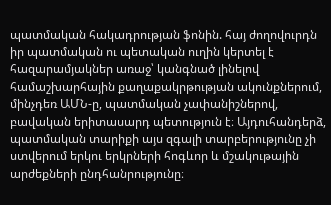պատմական հակադրության ֆոնին. հայ ժողովուրդն իր պատմական ու պետական ուղին կերտել է հազարամյակներ առաջ՝ կանգնած լինելով համաշխարհային քաղաքակրթության ակունքներում, մինչդեռ ԱՄՆ-ը, պատմական չափանիշներով, բավական երիտասարդ պետություն է։ Այդուհանդերձ, պատմական տարիքի այս զգալի տարբերությունը չի ստվերում երկու երկրների հոգևոր և մշակութային արժեքների ընդհանրությունը։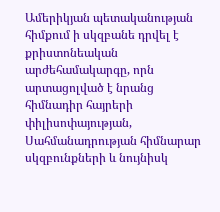Ամերիկյան պետականության հիմքում ի սկզբանե դրվել է քրիստոնեական արժեհամակարգը, որն արտացոլված է նրանց հիմնադիր հայրերի փիլիսոփայության, Սահմանադրության հիմնարար սկզբունքների և նույնիսկ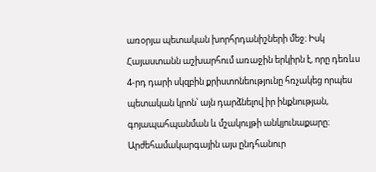առօրյա պետական խորհրդանիշների մեջ։ Իսկ Հայաստանն աշխարհում առաջին երկիրն է, որը դեռևս 4-րդ դարի սկզբին քրիստոնեությունը հռչակեց որպես պետական կրոն՝ այն դարձնելով իր ինքնության, գոյապահպանման և մշակույթի անկյունաքարը։
Արժեհամակարգային այս ընդհանուր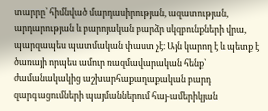տարրը՝ հիմնված մարդասիրության, ազատության, արդարության և բարոյական բարձր սկզբունքների վրա, պարզապես պատմական փաստ չէ։ Այն կարող է և պետք է ծառայի որպես ամուր ռազմավարական հենք՝ ժամանակակից աշխարհաքաղաքական բարդ զարգացումների պայմաններում հայ-ամերիկյան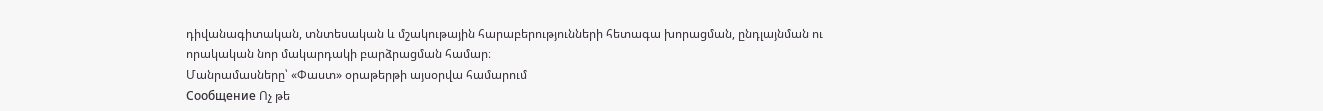դիվանագիտական, տնտեսական և մշակութային հարաբերությունների հետագա խորացման, ընդլայնման ու որակական նոր մակարդակի բարձրացման համար։
Մանրամասները՝ «Փաստ» օրաթերթի այսօրվա համարում
Сообщение Ոչ թե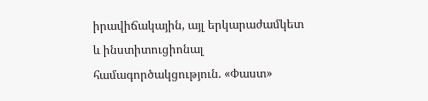իրավիճակային, այլ երկարաժամկետ և ինստիտուցիոնալ համագործակցություն. «Փաստ»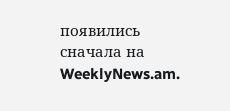появились сначала на WeeklyNews.am.